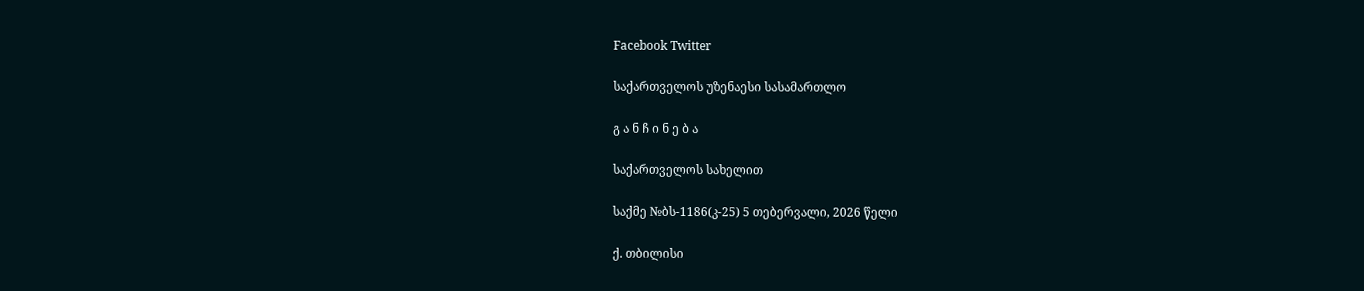Facebook Twitter

საქართველოს უზენაესი სასამართლო

გ ა ნ ჩ ი ნ ე ბ ა

საქართველოს სახელით

საქმე №ბს-1186(კ-25) 5 თებერვალი, 2026 წელი

ქ. თბილისი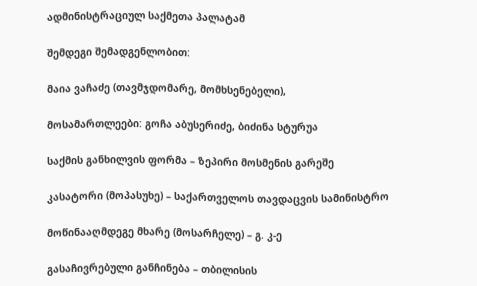ადმინისტრაციულ საქმეთა პალატამ

შემდეგი შემადგენლობით:

მაია ვაჩაძე (თავმჯდომარე, მომხსენებელი),

მოსამართლეები: გოჩა აბუსერიძე, ბიძინა სტურუა

საქმის განხილვის ფორმა – ზეპირი მოსმენის გარეშე

კასატორი (მოპასუხე) – საქართველოს თავდაცვის სამინისტრო

მოწინააღმდეგე მხარე (მოსარჩელე) – გ. კ-ე

გასაჩივრებული განჩინება – თბილისის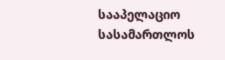სააპელაციო სასამართლოს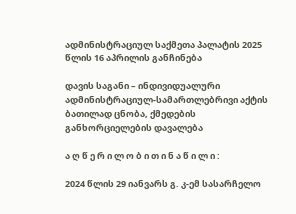ადმინისტრაციულ საქმეთა პალატის 2025 წლის 16 აპრილის განჩინება

დავის საგანი – ინდივიდუალური ადმინისტრაციულ-სამართლებრივი აქტის ბათილად ცნობა, ქმედების განხორციელების დავალება

ა ღ წ ე რ ი ლ ო ბ ი თ ი ნ ა წ ი ლ ი :

2024 წლის 29 იანვარს გ. კ-ემ სასარჩელო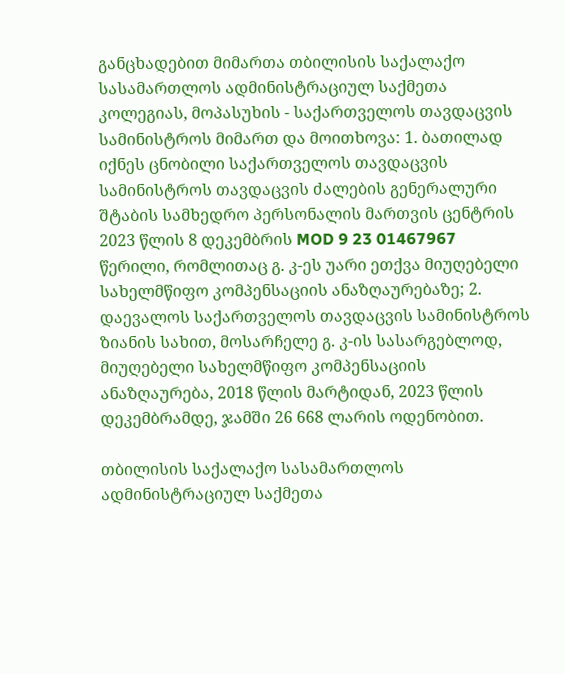განცხადებით მიმართა თბილისის საქალაქო სასამართლოს ადმინისტრაციულ საქმეთა კოლეგიას, მოპასუხის - საქართველოს თავდაცვის სამინისტროს მიმართ და მოითხოვა: 1. ბათილად იქნეს ცნობილი საქართველოს თავდაცვის სამინისტროს თავდაცვის ძალების გენერალური შტაბის სამხედრო პერსონალის მართვის ცენტრის 2023 წლის 8 დეკემბრის MOD 9 23 01467967 წერილი, რომლითაც გ. კ-ეს უარი ეთქვა მიუღებელი სახელმწიფო კომპენსაციის ანაზღაურებაზე; 2. დაევალოს საქართველოს თავდაცვის სამინისტროს ზიანის სახით, მოსარჩელე გ. კ-ის სასარგებლოდ, მიუღებელი სახელმწიფო კომპენსაციის ანაზღაურება, 2018 წლის მარტიდან, 2023 წლის დეკემბრამდე, ჯამში 26 668 ლარის ოდენობით.

თბილისის საქალაქო სასამართლოს ადმინისტრაციულ საქმეთა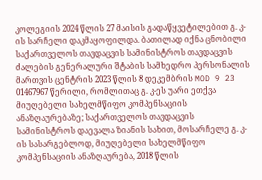კოლეგიის 2024 წლის 27 მაისის გადაწყვეტილებით გ. კ-ის სარჩელი დაკმაყოფილდა. ბათილად იქნა ცნობილი საქართველოს თავდაცვის სამინისტროს თავდაცვის ძალების გენერალური შტაბის სამხედრო პერსონალის მართვის ცენტრის 2023 წლის 8 დეკემბრის MOD 9 23 01467967 წერილი, რომლითაც გ. კ-ეს უარი ეთქვა მიუღებელი სახელმწიფო კომპენსაციის ანაზღაურებაზე; საქართველოს თავდაცვის სამინისტროს დაევალა ზიანის სახით, მოსარჩელე გ. კ-ის სასარგებლოდ, მიუღებელი სახელმწიფო კომპენსაციის ანაზღაურება, 2018 წლის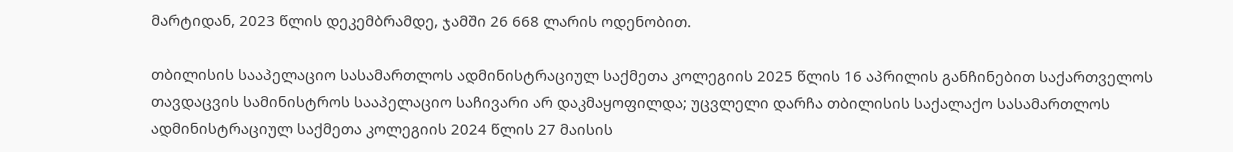მარტიდან, 2023 წლის დეკემბრამდე, ჯამში 26 668 ლარის ოდენობით.

თბილისის სააპელაციო სასამართლოს ადმინისტრაციულ საქმეთა კოლეგიის 2025 წლის 16 აპრილის განჩინებით საქართველოს თავდაცვის სამინისტროს სააპელაციო საჩივარი არ დაკმაყოფილდა; უცვლელი დარჩა თბილისის საქალაქო სასამართლოს ადმინისტრაციულ საქმეთა კოლეგიის 2024 წლის 27 მაისის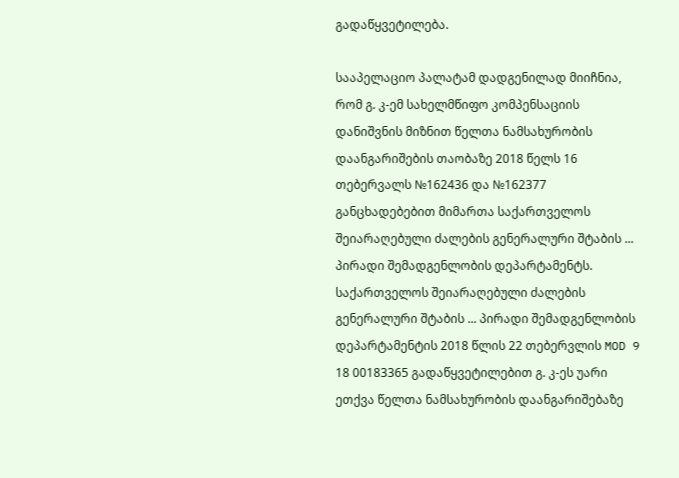გადაწყვეტილება.

სააპელაციო პალატამ დადგენილად მიიჩნია, რომ გ. კ-ემ სახელმწიფო კომპენსაციის დანიშვნის მიზნით წელთა ნამსახურობის დაანგარიშების თაობაზე 2018 წელს 16 თებერვალს №162436 და №162377 განცხადებებით მიმართა საქართველოს შეიარაღებული ძალების გენერალური შტაბის ... პირადი შემადგენლობის დეპარტამენტს. საქართველოს შეიარაღებული ძალების გენერალური შტაბის ... პირადი შემადგენლობის დეპარტამენტის 2018 წლის 22 თებერვლის MOD 9 18 00183365 გადაწყვეტილებით გ. კ-ეს უარი ეთქვა წელთა ნამსახურობის დაანგარიშებაზე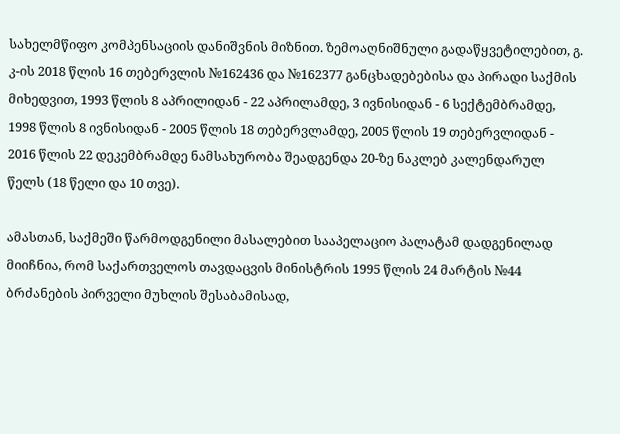სახელმწიფო კომპენსაციის დანიშვნის მიზნით. ზემოაღნიშნული გადაწყვეტილებით, გ. კ-ის 2018 წლის 16 თებერვლის №162436 და №162377 განცხადებებისა და პირადი საქმის მიხედვით, 1993 წლის 8 აპრილიდან - 22 აპრილამდე, 3 ივნისიდან - 6 სექტემბრამდე, 1998 წლის 8 ივნისიდან - 2005 წლის 18 თებერვლამდე, 2005 წლის 19 თებერვლიდან - 2016 წლის 22 დეკემბრამდე ნამსახურობა შეადგენდა 20-ზე ნაკლებ კალენდარულ წელს (18 წელი და 10 თვე).

ამასთან, საქმეში წარმოდგენილი მასალებით სააპელაციო პალატამ დადგენილად მიიჩნია, რომ საქართველოს თავდაცვის მინისტრის 1995 წლის 24 მარტის №44 ბრძანების პირველი მუხლის შესაბამისად,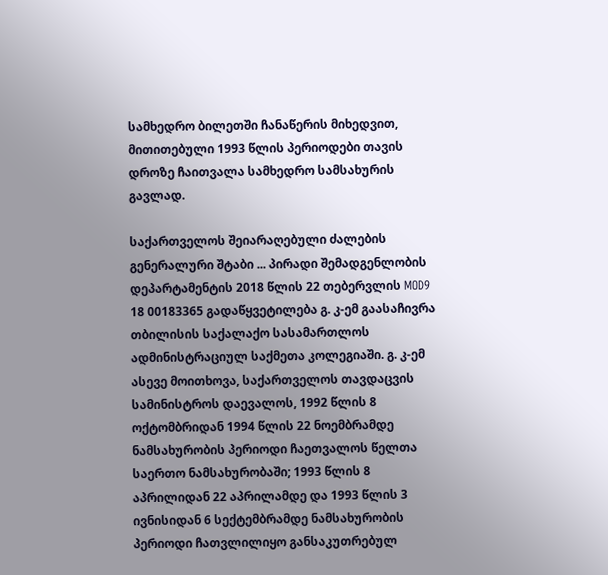სამხედრო ბილეთში ჩანაწერის მიხედვით, მითითებული 1993 წლის პერიოდები თავის დროზე ჩაითვალა სამხედრო სამსახურის გავლად.

საქართველოს შეიარაღებული ძალების გენერალური შტაბი ... პირადი შემადგენლობის დეპარტამენტის 2018 წლის 22 თებერვლის MOD9 18 00183365 გადაწყვეტილება გ. კ-ემ გაასაჩივრა თბილისის საქალაქო სასამართლოს ადმინისტრაციულ საქმეთა კოლეგიაში. გ. კ-ემ ასევე მოითხოვა, საქართველოს თავდაცვის სამინისტროს დაევალოს, 1992 წლის 8 ოქტომბრიდან 1994 წლის 22 ნოემბრამდე ნამსახურობის პერიოდი ჩაეთვალოს წელთა საერთო ნამსახურობაში; 1993 წლის 8 აპრილიდან 22 აპრილამდე და 1993 წლის 3 ივნისიდან 6 სექტემბრამდე ნამსახურობის პერიოდი ჩათვლილიყო განსაკუთრებულ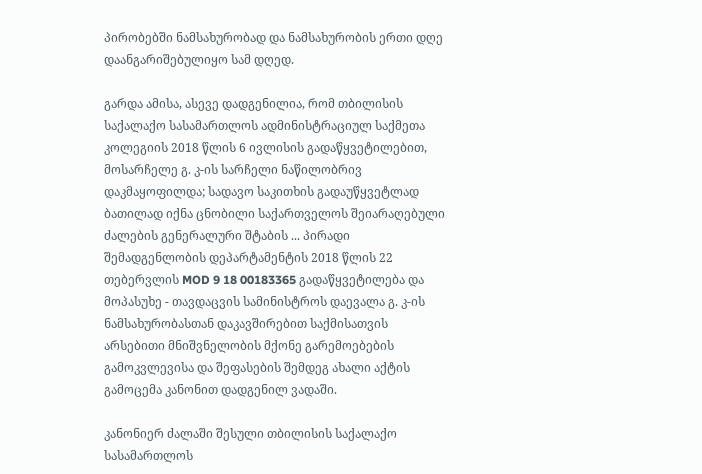პირობებში ნამსახურობად და ნამსახურობის ერთი დღე დაანგარიშებულიყო სამ დღედ.

გარდა ამისა, ასევე დადგენილია, რომ თბილისის საქალაქო სასამართლოს ადმინისტრაციულ საქმეთა კოლეგიის 2018 წლის 6 ივლისის გადაწყვეტილებით, მოსარჩელე გ. კ-ის სარჩელი ნაწილობრივ დაკმაყოფილდა; სადავო საკითხის გადაუწყვეტლად ბათილად იქნა ცნობილი საქართველოს შეიარაღებული ძალების გენერალური შტაბის ... პირადი შემადგენლობის დეპარტამენტის 2018 წლის 22 თებერვლის MOD 9 18 00183365 გადაწყვეტილება და მოპასუხე - თავდაცვის სამინისტროს დაევალა გ. კ-ის ნამსახურობასთან დაკავშირებით საქმისათვის არსებითი მნიშვნელობის მქონე გარემოებების გამოკვლევისა და შეფასების შემდეგ ახალი აქტის გამოცემა კანონით დადგენილ ვადაში.

კანონიერ ძალაში შესული თბილისის საქალაქო სასამართლოს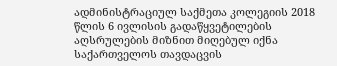ადმინისტრაციულ საქმეთა კოლეგიის 2018 წლის 6 ივლისის გადაწყვეტილების აღსრულების მიზნით მიღებულ იქნა საქართველოს თავდაცვის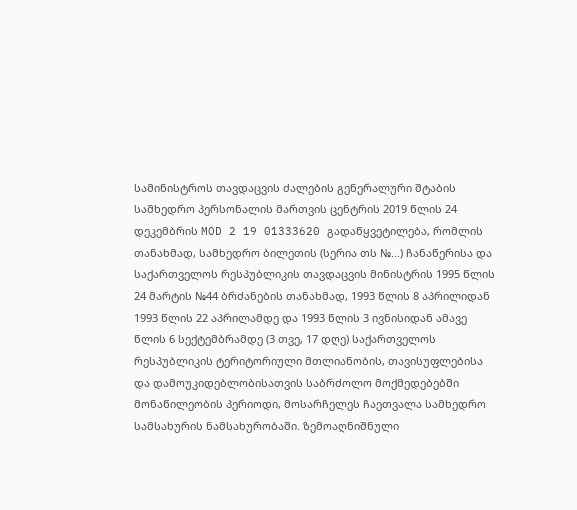სამინისტროს თავდაცვის ძალების გენერალური შტაბის სამხედრო პერსონალის მართვის ცენტრის 2019 წლის 24 დეკემბრის MOD 2 19 01333620 გადაწყვეტილება, რომლის თანახმად, სამხედრო ბილეთის (სერია თს №...) ჩანაწერისა და საქართველოს რესპუბლიკის თავდაცვის მინისტრის 1995 წლის 24 მარტის №44 ბრძანების თანახმად, 1993 წლის 8 აპრილიდან 1993 წლის 22 აპრილამდე და 1993 წლის 3 ივნისიდან ამავე წლის 6 სექტემბრამდე (3 თვე, 17 დღე) საქართველოს რესპუბლიკის ტერიტორიული მთლიანობის, თავისუფლებისა და დამოუკიდებლობისათვის საბრძოლო მოქმედებებში მონაწილეობის პერიოდი, მოსარჩელეს ჩაეთვალა სამხედრო სამსახურის ნამსახურობაში. ზემოაღნიშნული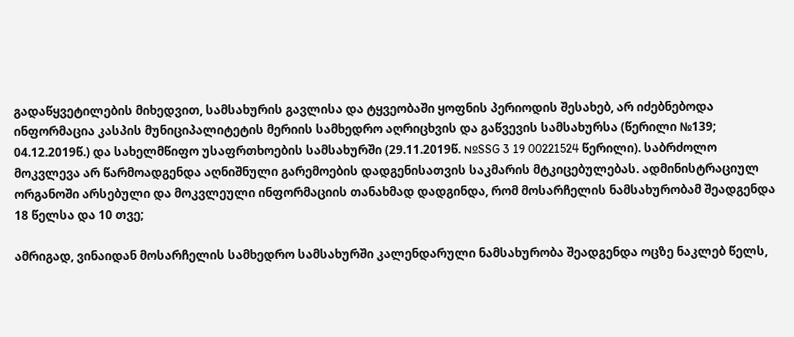გადაწყვეტილების მიხედვით, სამსახურის გავლისა და ტყვეობაში ყოფნის პერიოდის შესახებ, არ იძებნებოდა ინფორმაცია კასპის მუნიციპალიტეტის მერიის სამხედრო აღრიცხვის და გაწვევის სამსახურსა (წერილი №139; 04.12.2019წ.) და სახელმწიფო უსაფრთხოების სამსახურში (29.11.2019წ. №SSG 3 19 00221524 წერილი). საბრძოლო მოკვლევა არ წარმოადგენდა აღნიშნული გარემოების დადგენისათვის საკმარის მტკიცებულებას. ადმინისტრაციულ ორგანოში არსებული და მოკვლეული ინფორმაციის თანახმად დადგინდა, რომ მოსარჩელის ნამსახურობამ შეადგენდა 18 წელსა და 10 თვე;

ამრიგად, ვინაიდან მოსარჩელის სამხედრო სამსახურში კალენდარული ნამსახურობა შეადგენდა ოცზე ნაკლებ წელს,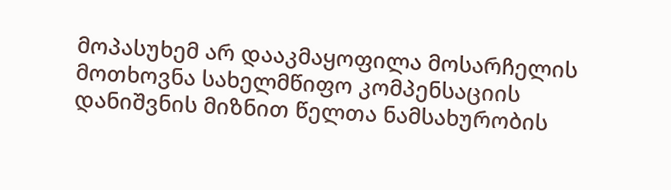მოპასუხემ არ დააკმაყოფილა მოსარჩელის მოთხოვნა სახელმწიფო კომპენსაციის დანიშვნის მიზნით წელთა ნამსახურობის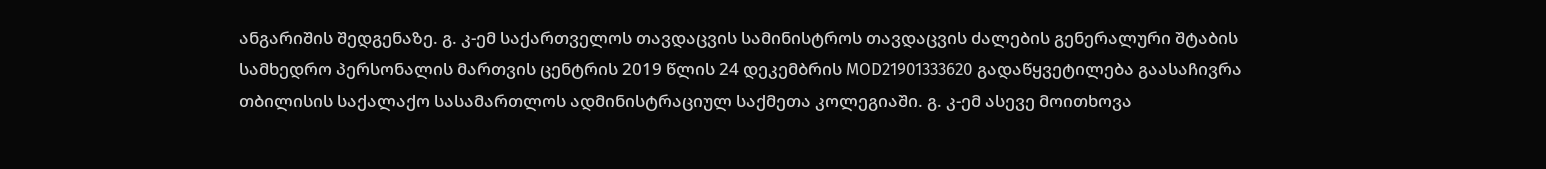ანგარიშის შედგენაზე. გ. კ-ემ საქართველოს თავდაცვის სამინისტროს თავდაცვის ძალების გენერალური შტაბის სამხედრო პერსონალის მართვის ცენტრის 2019 წლის 24 დეკემბრის MOD21901333620 გადაწყვეტილება გაასაჩივრა თბილისის საქალაქო სასამართლოს ადმინისტრაციულ საქმეთა კოლეგიაში. გ. კ-ემ ასევე მოითხოვა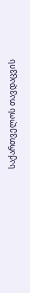საქართველოს თავდაცვის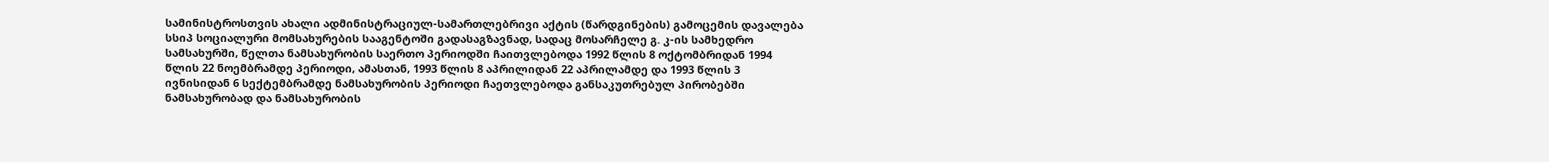სამინისტროსთვის ახალი ადმინისტრაციულ-სამართლებრივი აქტის (წარდგინების) გამოცემის დავალება სსიპ სოციალური მომსახურების სააგენტოში გადასაგზავნად, სადაც მოსარჩელე გ. კ-ის სამხედრო სამსახურში, წელთა ნამსახურობის საერთო პერიოდში ჩაითვლებოდა 1992 წლის 8 ოქტომბრიდან 1994 წლის 22 ნოემბრამდე პერიოდი, ამასთან, 1993 წლის 8 აპრილიდან 22 აპრილამდე და 1993 წლის 3 ივნისიდან 6 სექტემბრამდე ნამსახურობის პერიოდი ჩაეთვლებოდა განსაკუთრებულ პირობებში ნამსახურობად და ნამსახურობის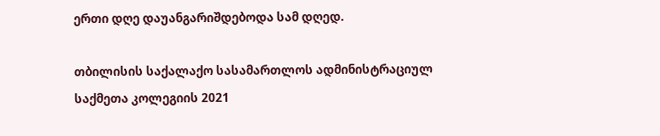ერთი დღე დაუანგარიშდებოდა სამ დღედ.

თბილისის საქალაქო სასამართლოს ადმინისტრაციულ საქმეთა კოლეგიის 2021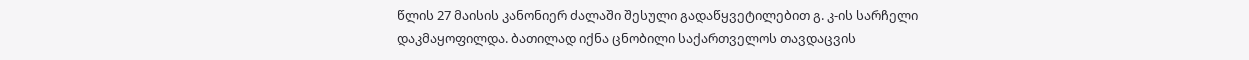წლის 27 მაისის კანონიერ ძალაში შესული გადაწყვეტილებით გ. კ-ის სარჩელი დაკმაყოფილდა. ბათილად იქნა ცნობილი საქართველოს თავდაცვის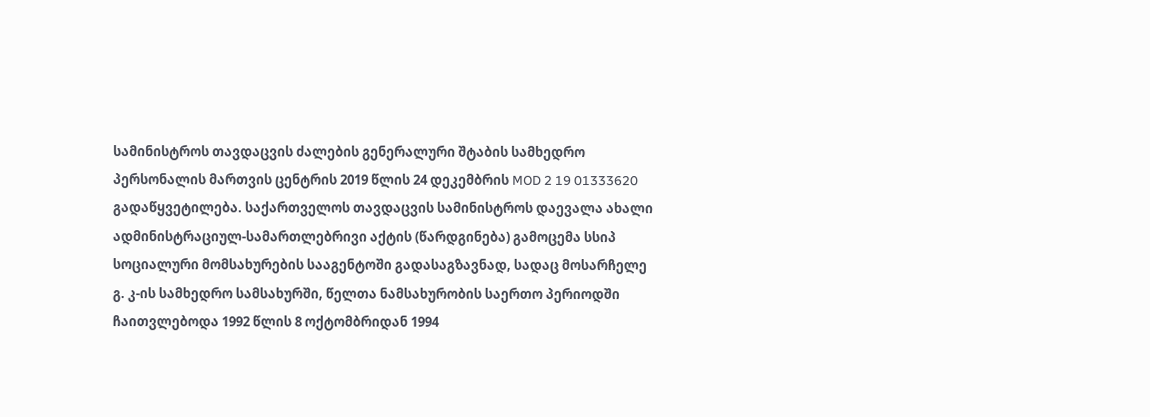სამინისტროს თავდაცვის ძალების გენერალური შტაბის სამხედრო პერსონალის მართვის ცენტრის 2019 წლის 24 დეკემბრის MOD 2 19 01333620 გადაწყვეტილება. საქართველოს თავდაცვის სამინისტროს დაევალა ახალი ადმინისტრაციულ-სამართლებრივი აქტის (წარდგინება) გამოცემა სსიპ სოციალური მომსახურების სააგენტოში გადასაგზავნად, სადაც მოსარჩელე გ. კ-ის სამხედრო სამსახურში, წელთა ნამსახურობის საერთო პერიოდში ჩაითვლებოდა 1992 წლის 8 ოქტომბრიდან 1994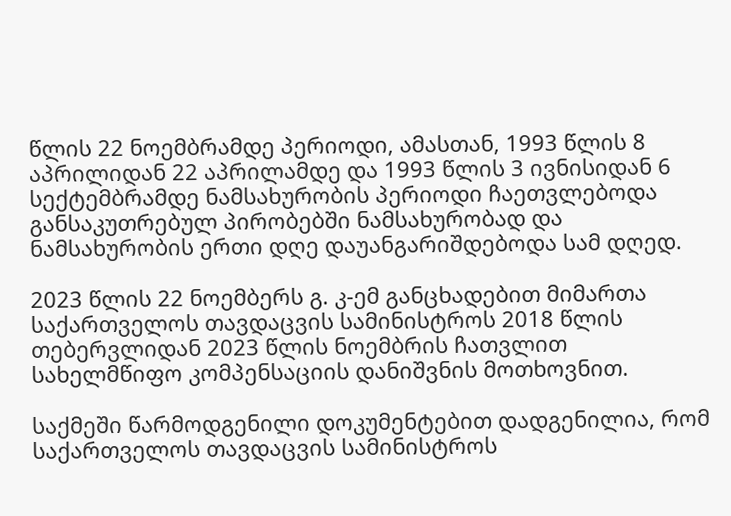წლის 22 ნოემბრამდე პერიოდი, ამასთან, 1993 წლის 8 აპრილიდან 22 აპრილამდე და 1993 წლის 3 ივნისიდან 6 სექტემბრამდე ნამსახურობის პერიოდი ჩაეთვლებოდა განსაკუთრებულ პირობებში ნამსახურობად და ნამსახურობის ერთი დღე დაუანგარიშდებოდა სამ დღედ.

2023 წლის 22 ნოემბერს გ. კ-ემ განცხადებით მიმართა საქართველოს თავდაცვის სამინისტროს 2018 წლის თებერვლიდან 2023 წლის ნოემბრის ჩათვლით სახელმწიფო კომპენსაციის დანიშვნის მოთხოვნით.

საქმეში წარმოდგენილი დოკუმენტებით დადგენილია, რომ საქართველოს თავდაცვის სამინისტროს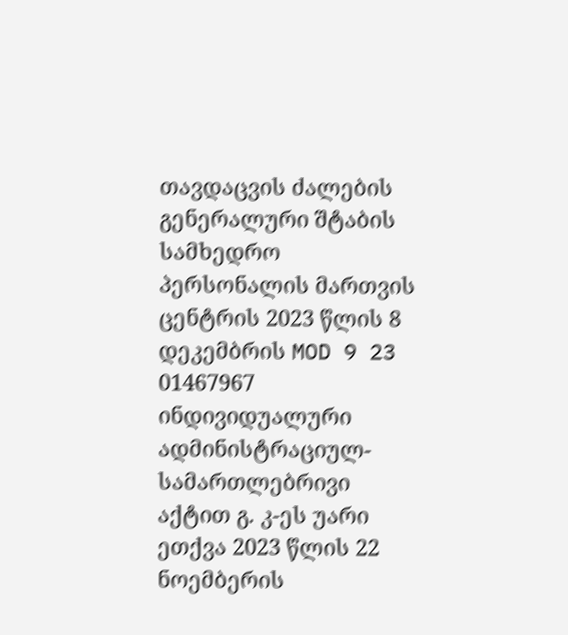თავდაცვის ძალების გენერალური შტაბის სამხედრო პერსონალის მართვის ცენტრის 2023 წლის 8 დეკემბრის MOD 9 23 01467967 ინდივიდუალური ადმინისტრაციულ-სამართლებრივი აქტით გ. კ-ეს უარი ეთქვა 2023 წლის 22 ნოემბერის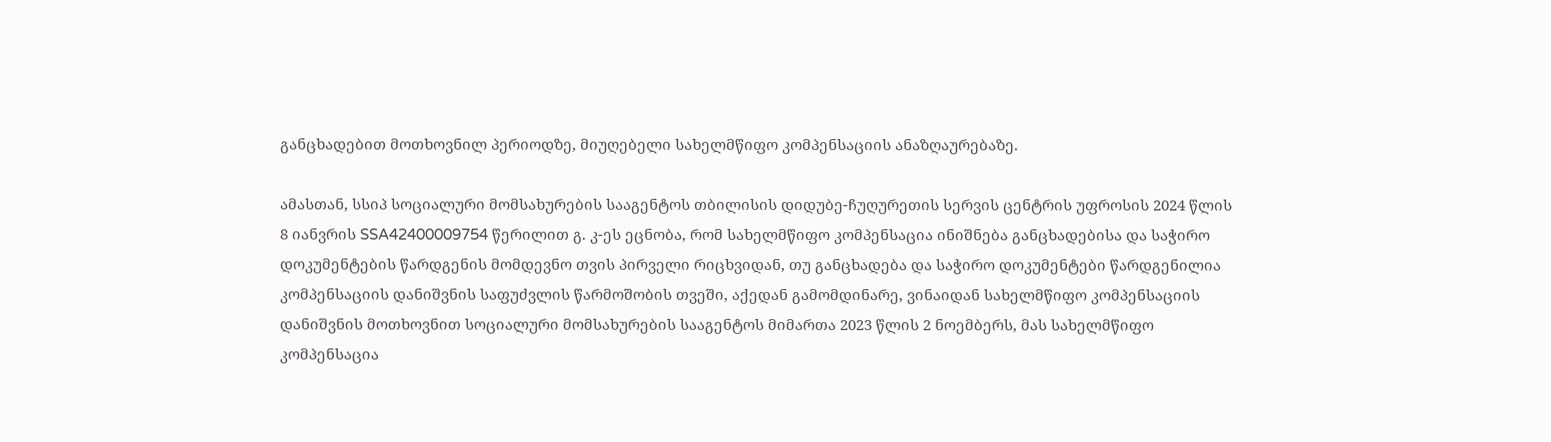განცხადებით მოთხოვნილ პერიოდზე, მიუღებელი სახელმწიფო კომპენსაციის ანაზღაურებაზე.

ამასთან, სსიპ სოციალური მომსახურების სააგენტოს თბილისის დიდუბე-ჩუღურეთის სერვის ცენტრის უფროსის 2024 წლის 8 იანვრის SSA42400009754 წერილით გ. კ-ეს ეცნობა, რომ სახელმწიფო კომპენსაცია ინიშნება განცხადებისა და საჭირო დოკუმენტების წარდგენის მომდევნო თვის პირველი რიცხვიდან, თუ განცხადება და საჭირო დოკუმენტები წარდგენილია კომპენსაციის დანიშვნის საფუძვლის წარმოშობის თვეში, აქედან გამომდინარე, ვინაიდან სახელმწიფო კომპენსაციის დანიშვნის მოთხოვნით სოციალური მომსახურების სააგენტოს მიმართა 2023 წლის 2 ნოემბერს, მას სახელმწიფო კომპენსაცია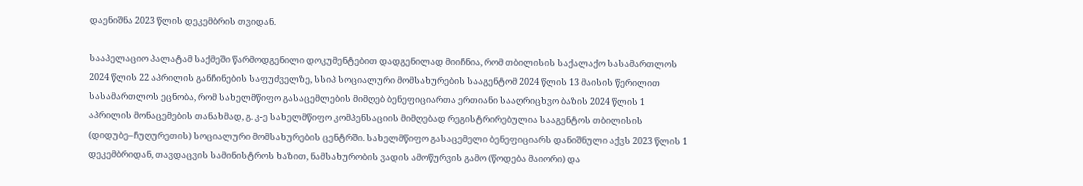დაენიშნა 2023 წლის დეკემბრის თვიდან.

სააპელაციო პალატამ საქმეში წარმოდგენილი დოკუმენტებით დადგენილად მიიჩნია, რომ თბილისის საქალაქო სასამართლოს 2024 წლის 22 აპრილის განჩინების საფუძველზე, სსიპ სოციალური მომსახურების სააგენტომ 2024 წლის 13 მაისის წერილით სასამართლოს ეცნობა, რომ სახელმწიფო გასაცემლების მიმღებ ბენეფიციართა ერთიანი სააღრიცხვო ბაზის 2024 წლის 1 აპრილის მონაცემების თანახმად, გ. კ-ე სახელმწიფო კომპენსაციის მიმღებად რეგისტრირებულია სააგენტოს თბილისის (დიდუბე–ჩუღურეთის) სოციალური მომსახურების ცენტრში. სახელმწიფო გასაცემელი ბენეფიციარს დანიშნული აქვს 2023 წლის 1 დეკემბრიდან, თავდაცვის სამინისტროს ხაზით, ნამსახურობის ვადის ამოწურვის გამო (წოდება მაიორი) და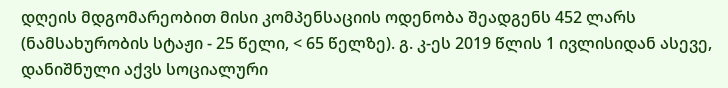დღეის მდგომარეობით მისი კომპენსაციის ოდენობა შეადგენს 452 ლარს (ნამსახურობის სტაჟი - 25 წელი, < 65 წელზე). გ. კ-ეს 2019 წლის 1 ივლისიდან ასევე, დანიშნული აქვს სოციალური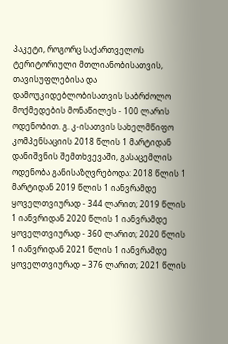პაკეტი, როგორც საქართველოს ტერიტორიული მთლიანობისათვის, თავისუფლებისა და დამოუკიდებლობისათვის საბრძოლო მოქმედების მონაწილეს - 100 ლარის ოდენობით. გ. კ-ისათვის სახელმწიფო კომპენსაციის 2018 წლის 1 მარტიდან დანიშვნის შემთხვევაში, გასაცემლის ოდენობა განისაზღვრებოდა: 2018 წლის 1 მარტიდან 2019 წლის 1 იანვრამდე ყოველთვიურად - 344 ლარით; 2019 წლის 1 იანვრიდან 2020 წლის 1 იანვრამდე ყოველთვიურად - 360 ლარით; 2020 წლის 1 იანვრიდან 2021 წლის 1 იანვრამდე ყოველთვიურად – 376 ლარით; 2021 წლის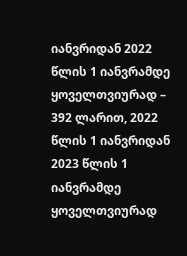იანვრიდან 2022 წლის 1 იანვრამდე ყოველთვიურად – 392 ლარით, 2022 წლის 1 იანვრიდან 2023 წლის 1 იანვრამდე ყოველთვიურად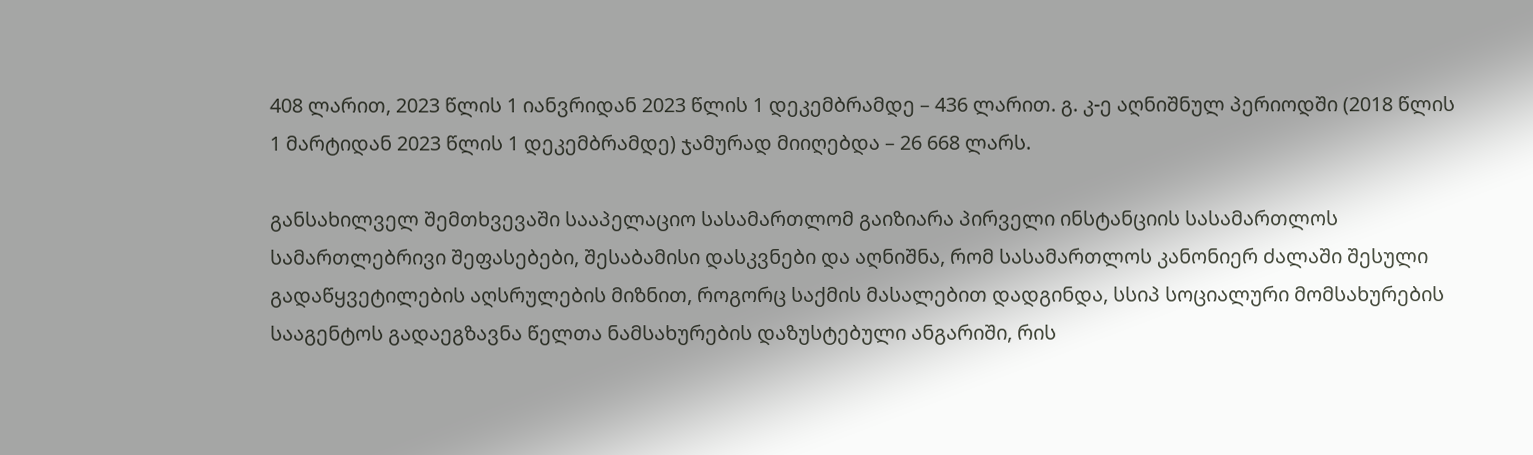408 ლარით, 2023 წლის 1 იანვრიდან 2023 წლის 1 დეკემბრამდე – 436 ლარით. გ. კ-ე აღნიშნულ პერიოდში (2018 წლის 1 მარტიდან 2023 წლის 1 დეკემბრამდე) ჯამურად მიიღებდა – 26 668 ლარს.

განსახილველ შემთხვევაში სააპელაციო სასამართლომ გაიზიარა პირველი ინსტანციის სასამართლოს სამართლებრივი შეფასებები, შესაბამისი დასკვნები და აღნიშნა, რომ სასამართლოს კანონიერ ძალაში შესული გადაწყვეტილების აღსრულების მიზნით, როგორც საქმის მასალებით დადგინდა, სსიპ სოციალური მომსახურების სააგენტოს გადაეგზავნა წელთა ნამსახურების დაზუსტებული ანგარიში, რის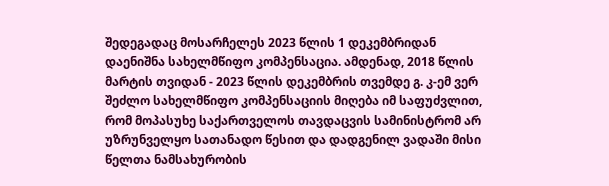შედეგადაც მოსარჩელეს 2023 წლის 1 დეკემბრიდან დაენიშნა სახელმწიფო კომპენსაცია. ამდენად, 2018 წლის მარტის თვიდან - 2023 წლის დეკემბრის თვემდე გ. კ-ემ ვერ შეძლო სახელმწიფო კომპენსაციის მიღება იმ საფუძვლით, რომ მოპასუხე საქართველოს თავდაცვის სამინისტრომ არ უზრუნველყო სათანადო წესით და დადგენილ ვადაში მისი წელთა ნამსახურობის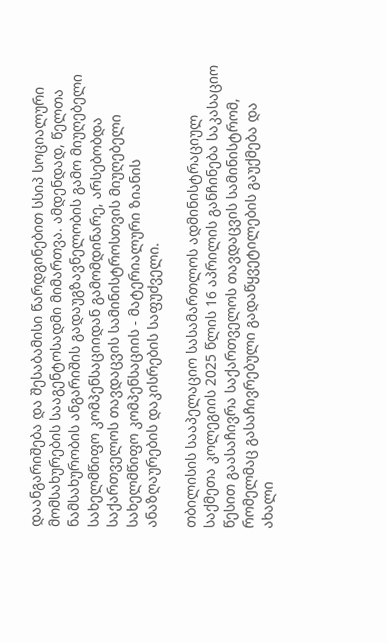დაანგარიშება და შესაბამისი წარდგინებით სსიპ სოციალური მომსახურების სააგენტოსადმი მიმართვა. ამდენდად, წელთა ნამსახურობის ანგარიშის გადაუგზავნელობის გამო მიუღებელი სახელმწიფო კომპენსაციიდან გამომდინარე, არსებობდა საქართველოს თავდაცვის სამინისტროსთვის მიუღებელი სახელმწიფო კომპენსაციის - მატერიალური ზიანის ანაზღაურების დაკისრების საფუძველი.

თბილისის სააპელაციო სასამართლოს ადმინისტრაციულ საქმეთა კოლეგიის 2025 წლის 16 აპრილის განჩინება საკასაციო წესით გაასაჩივრა საქართველოს თავდაცვის სამინისტრომ, რომელმაც გასაჩივრებული გადაწყვეტილების გაუქმება და ახალი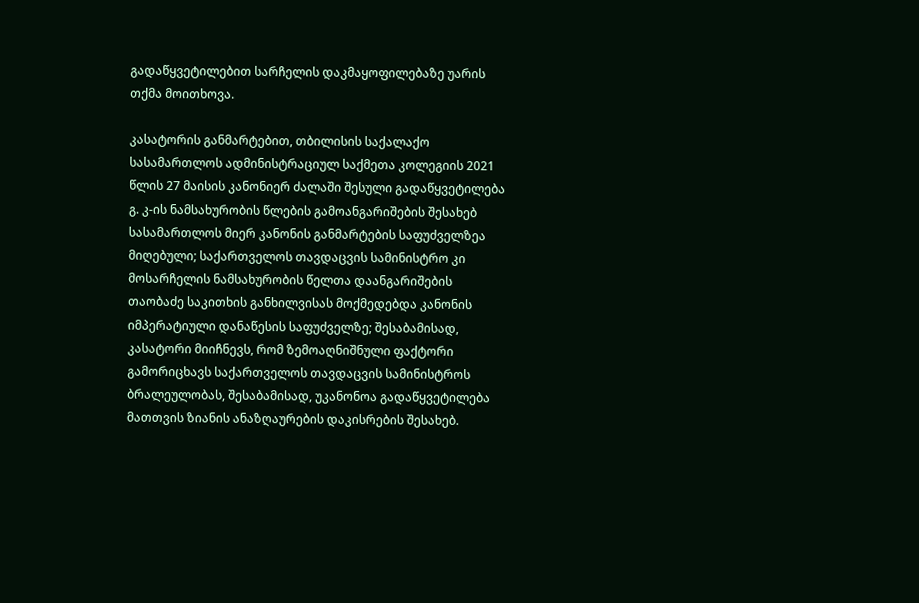გადაწყვეტილებით სარჩელის დაკმაყოფილებაზე უარის თქმა მოითხოვა.

კასატორის განმარტებით, თბილისის საქალაქო სასამართლოს ადმინისტრაციულ საქმეთა კოლეგიის 2021 წლის 27 მაისის კანონიერ ძალაში შესული გადაწყვეტილება გ. კ-ის ნამსახურობის წლების გამოანგარიშების შესახებ სასამართლოს მიერ კანონის განმარტების საფუძველზეა მიღებული; საქართველოს თავდაცვის სამინისტრო კი მოსარჩელის ნამსახურობის წელთა დაანგარიშების თაობაძე საკითხის განხილვისას მოქმედებდა კანონის იმპერატიული დანაწესის საფუძველზე; შესაბამისად, კასატორი მიიჩნევს, რომ ზემოაღნიშნული ფაქტორი გამორიცხავს საქართველოს თავდაცვის სამინისტროს ბრალეულობას, შესაბამისად, უკანონოა გადაწყვეტილება მათთვის ზიანის ანაზღაურების დაკისრების შესახებ.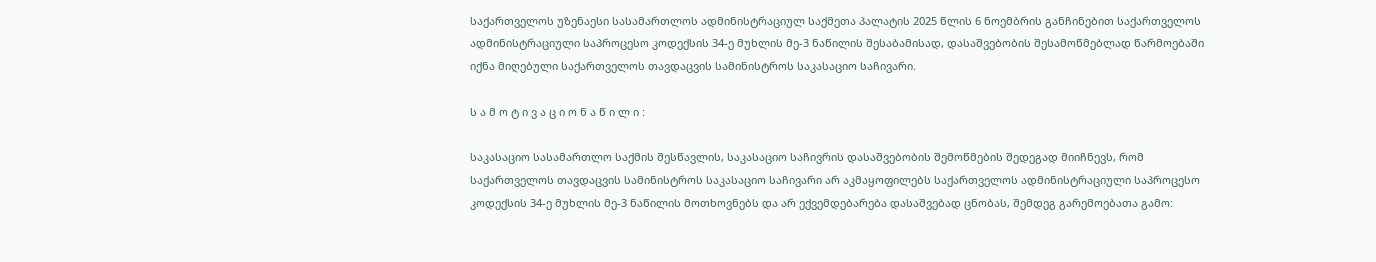საქართველოს უზენაესი სასამართლოს ადმინისტრაციულ საქმეთა პალატის 2025 წლის 6 ნოემბრის განჩინებით საქართველოს ადმინისტრაციული საპროცესო კოდექსის 34-ე მუხლის მე-3 ნაწილის შესაბამისად, დასაშვებობის შესამოწმებლად წარმოებაში იქნა მიღებული საქართველოს თავდაცვის სამინისტროს საკასაციო საჩივარი.

ს ა მ ო ტ ი ვ ა ც ი ო ნ ა წ ი ლ ი :

საკასაციო სასამართლო საქმის შესწავლის, საკასაციო საჩივრის დასაშვებობის შემოწმების შედეგად მიიჩნევს, რომ საქართველოს თავდაცვის სამინისტროს საკასაციო საჩივარი არ აკმაყოფილებს საქართველოს ადმინისტრაციული საპროცესო კოდექსის 34-ე მუხლის მე-3 ნაწილის მოთხოვნებს და არ ექვემდებარება დასაშვებად ცნობას, შემდეგ გარემოებათა გამო: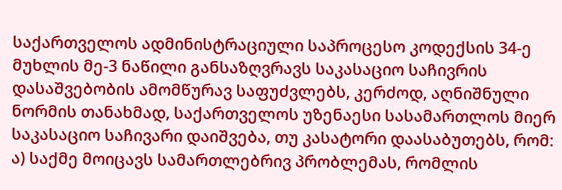საქართველოს ადმინისტრაციული საპროცესო კოდექსის 34-ე მუხლის მე-3 ნაწილი განსაზღვრავს საკასაციო საჩივრის დასაშვებობის ამომწურავ საფუძვლებს, კერძოდ, აღნიშნული ნორმის თანახმად, საქართველოს უზენაესი სასამართლოს მიერ საკასაციო საჩივარი დაიშვება, თუ კასატორი დაასაბუთებს, რომ: ა) საქმე მოიცავს სამართლებრივ პრობლემას, რომლის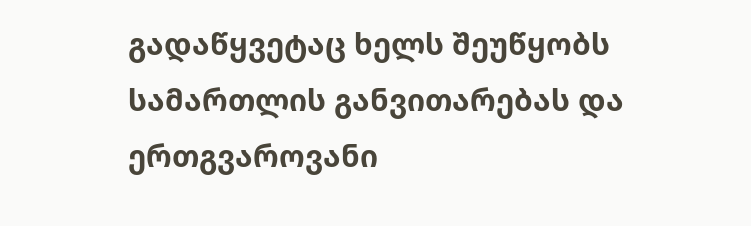გადაწყვეტაც ხელს შეუწყობს სამართლის განვითარებას და ერთგვაროვანი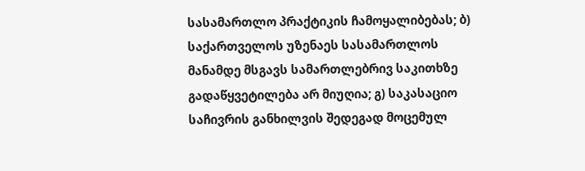სასამართლო პრაქტიკის ჩამოყალიბებას; ბ) საქართველოს უზენაეს სასამართლოს მანამდე მსგავს სამართლებრივ საკითხზე გადაწყვეტილება არ მიუღია; გ) საკასაციო საჩივრის განხილვის შედეგად მოცემულ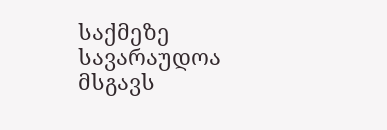საქმეზე სავარაუდოა მსგავს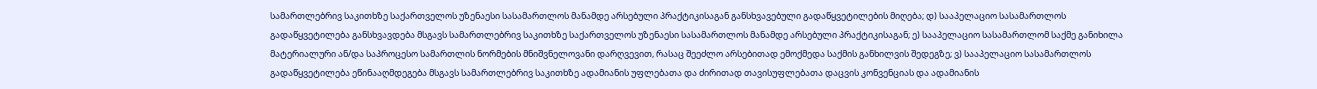სამართლებრივ საკითხზე საქართველოს უზენაესი სასამართლოს მანამდე არსებული პრაქტიკისაგან განსხვავებული გადაწყვეტილების მიღება; დ) სააპელაციო სასამართლოს გადაწყვეტილება განსხვავდება მსგავს სამართლებრივ საკითხზე საქართველოს უზენაესი სასამართლოს მანამდე არსებული პრაქტიკისაგან; ე) სააპელაციო სასამართლომ საქმე განიხილა მატერიალური ან/და საპროცესო სამართლის ნორმების მნიშვნელოვანი დარღვევით, რასაც შეეძლო არსებითად ემოქმედა საქმის განხილვის შედეგზე; ვ) სააპელაციო სასამართლოს გადაწყვეტილება ეწინააღმდეგება მსგავს სამართლებრივ საკითხზე ადამიანის უფლებათა და ძირითად თავისუფლებათა დაცვის კონვენციას და ადამიანის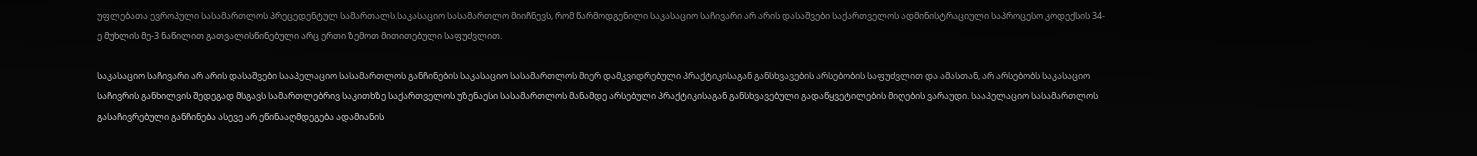უფლებათა ევროპული სასამართლოს პრეცედენტულ სამართალს.საკასაციო სასამართლო მიიჩნევს, რომ წარმოდგენილი საკასაციო საჩივარი არ არის დასაშვები საქართველოს ადმინისტრაციული საპროცესო კოდექსის 34-ე მუხლის მე-3 ნაწილით გათვალისწინებული არც ერთი ზემოთ მითითებული საფუძვლით.

საკასაციო საჩივარი არ არის დასაშვები სააპელაციო სასამართლოს განჩინების საკასაციო სასამართლოს მიერ დამკვიდრებული პრაქტიკისაგან განსხვავების არსებობის საფუძვლით და ამასთან, არ არსებობს საკასაციო საჩივრის განხილვის შედეგად მსგავს სამართლებრივ საკითხზე საქართველოს უზენაესი სასამართლოს მანამდე არსებული პრაქტიკისაგან განსხვავებული გადაწყვეტილების მიღების ვარაუდი. სააპელაციო სასამართლოს გასაჩივრებული განჩინება ასევე არ ეწინააღმდეგება ადამიანის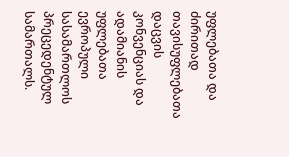უფლებათა და ძირითად თავისუფლებათა დაცვის კონვენციას და ადამიანის უფლებათა ევროპული სასამართლოს პრეცედენტულ სამართალს.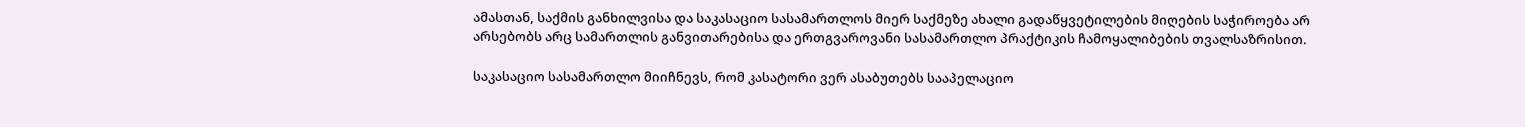ამასთან, საქმის განხილვისა და საკასაციო სასამართლოს მიერ საქმეზე ახალი გადაწყვეტილების მიღების საჭიროება არ არსებობს არც სამართლის განვითარებისა და ერთგვაროვანი სასამართლო პრაქტიკის ჩამოყალიბების თვალსაზრისით.

საკასაციო სასამართლო მიიჩნევს, რომ კასატორი ვერ ასაბუთებს სააპელაციო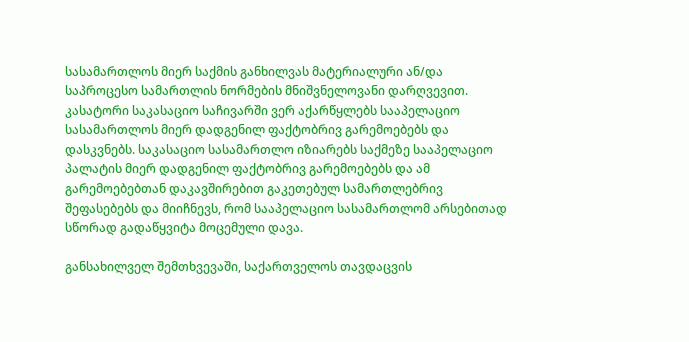სასამართლოს მიერ საქმის განხილვას მატერიალური ან/და საპროცესო სამართლის ნორმების მნიშვნელოვანი დარღვევით. კასატორი საკასაციო საჩივარში ვერ აქარწყლებს სააპელაციო სასამართლოს მიერ დადგენილ ფაქტობრივ გარემოებებს და დასკვნებს. საკასაციო სასამართლო იზიარებს საქმეზე სააპელაციო პალატის მიერ დადგენილ ფაქტობრივ გარემოებებს და ამ გარემოებებთან დაკავშირებით გაკეთებულ სამართლებრივ შეფასებებს და მიიჩნევს, რომ სააპელაციო სასამართლომ არსებითად სწორად გადაწყვიტა მოცემული დავა.

განსახილველ შემთხვევაში, საქართველოს თავდაცვის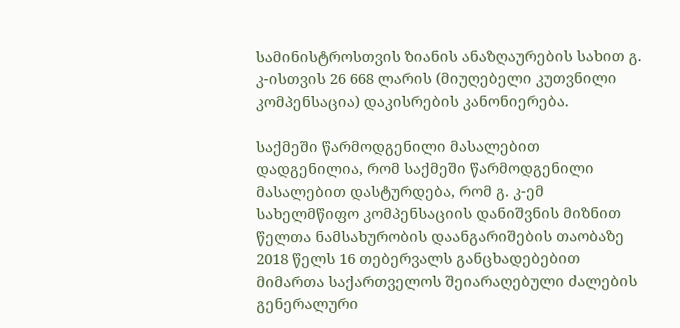სამინისტროსთვის ზიანის ანაზღაურების სახით გ. კ-ისთვის 26 668 ლარის (მიუღებელი კუთვნილი კომპენსაცია) დაკისრების კანონიერება.

საქმეში წარმოდგენილი მასალებით დადგენილია, რომ საქმეში წარმოდგენილი მასალებით დასტურდება, რომ გ. კ-ემ სახელმწიფო კომპენსაციის დანიშვნის მიზნით წელთა ნამსახურობის დაანგარიშების თაობაზე 2018 წელს 16 თებერვალს განცხადებებით მიმართა საქართველოს შეიარაღებული ძალების გენერალური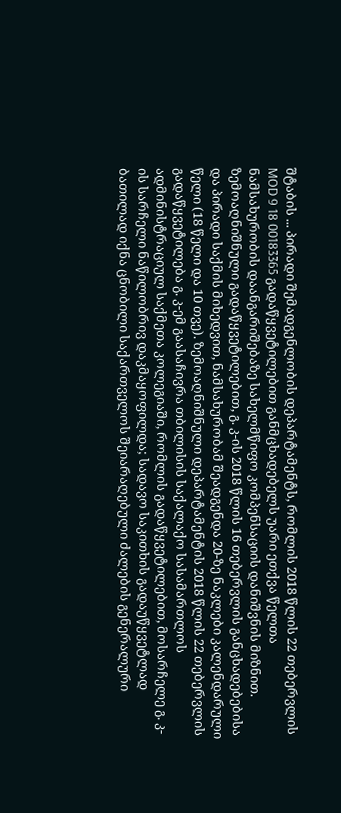შტაბის ... პირადი შემადგენლობის დეპარტამენტს, რომლის 2018 წლის 22 თებერვლის MOD 9 18 00183365 გადაწყვეტილებით განმცხადებელს უარი ეთქვა წელთა ნამსახურობის დაანგარიშებაზე სახელმწიფო კომპენსაციის დანიშვნის მიზნით. ზემოაღნიშნული გადაწყვეტილებით, გ. კ-ის 2018 წლის 16 თებერვლის განცხადებებისა და პირადი საქმის მიხედვით, ნამსახურობამ შეადგენდა 20-ზე ნაკლები კალენდარული წელი (18 წელი და 10 თვე). ზემოაღნიშნული დეპარტამენტის 2018 წლის 22 თებერვლის გადაწყვეტილება გ. კ-ემ გაასაჩივრა თბილისის საქალაქო სასამართლოს ადმინისტრაციულ საქმეთა კოლეგიაში, რომლის გადაწყვეტილებით, მოსარჩელე გ. კ-ის სარჩელი ნაწილობრივ დაკმაყოფილდა; სადავო საკითხის გადაუწყვეტლად ბათილად იქნა ცნობილი საქართველოს შეიარაღებული ძალების გენერალური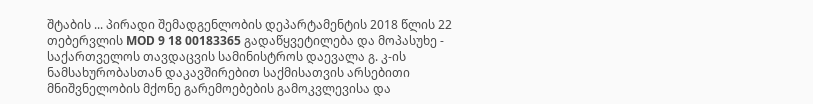შტაბის ... პირადი შემადგენლობის დეპარტამენტის 2018 წლის 22 თებერვლის MOD 9 18 00183365 გადაწყვეტილება და მოპასუხე - საქართველოს თავდაცვის სამინისტროს დაევალა გ. კ-ის ნამსახურობასთან დაკავშირებით საქმისათვის არსებითი მნიშვნელობის მქონე გარემოებების გამოკვლევისა და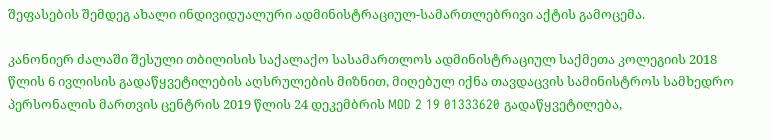შეფასების შემდეგ ახალი ინდივიდუალური ადმინისტრაციულ-სამართლებრივი აქტის გამოცემა.

კანონიერ ძალაში შესული თბილისის საქალაქო სასამართლოს ადმინისტრაციულ საქმეთა კოლეგიის 2018 წლის 6 ივლისის გადაწყვეტილების აღსრულების მიზნით, მიღებულ იქნა თავდაცვის სამინისტროს სამხედრო პერსონალის მართვის ცენტრის 2019 წლის 24 დეკემბრის MOD 2 19 01333620 გადაწყვეტილება,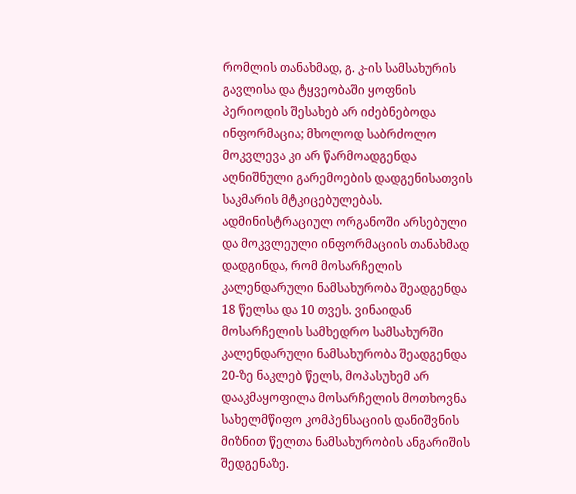რომლის თანახმად, გ. კ-ის სამსახურის გავლისა და ტყვეობაში ყოფნის პერიოდის შესახებ არ იძებნებოდა ინფორმაცია; მხოლოდ საბრძოლო მოკვლევა კი არ წარმოადგენდა აღნიშნული გარემოების დადგენისათვის საკმარის მტკიცებულებას. ადმინისტრაციულ ორგანოში არსებული და მოკვლეული ინფორმაციის თანახმად დადგინდა, რომ მოსარჩელის კალენდარული ნამსახურობა შეადგენდა 18 წელსა და 10 თვეს. ვინაიდან მოსარჩელის სამხედრო სამსახურში კალენდარული ნამსახურობა შეადგენდა 20-ზე ნაკლებ წელს, მოპასუხემ არ დააკმაყოფილა მოსარჩელის მოთხოვნა სახელმწიფო კომპენსაციის დანიშვნის მიზნით წელთა ნამსახურობის ანგარიშის შედგენაზე.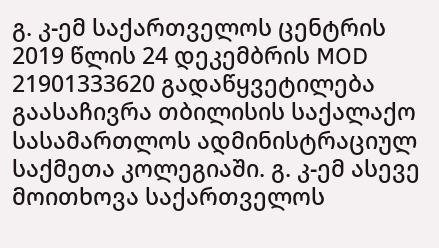გ. კ-ემ საქართველოს ცენტრის 2019 წლის 24 დეკემბრის MOD 21901333620 გადაწყვეტილება გაასაჩივრა თბილისის საქალაქო სასამართლოს ადმინისტრაციულ საქმეთა კოლეგიაში. გ. კ-ემ ასევე მოითხოვა საქართველოს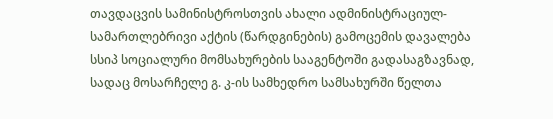თავდაცვის სამინისტროსთვის ახალი ადმინისტრაციულ-სამართლებრივი აქტის (წარდგინების) გამოცემის დავალება სსიპ სოციალური მომსახურების სააგენტოში გადასაგზავნად, სადაც მოსარჩელე გ. კ-ის სამხედრო სამსახურში წელთა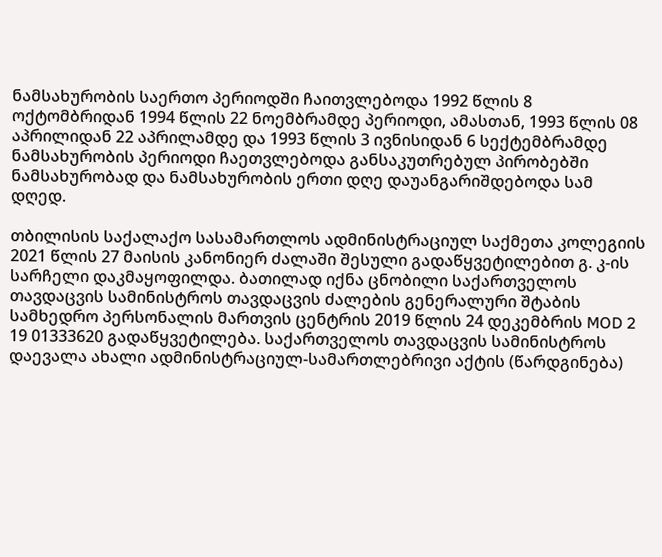ნამსახურობის საერთო პერიოდში ჩაითვლებოდა 1992 წლის 8 ოქტომბრიდან 1994 წლის 22 ნოემბრამდე პერიოდი, ამასთან, 1993 წლის 08 აპრილიდან 22 აპრილამდე და 1993 წლის 3 ივნისიდან 6 სექტემბრამდე ნამსახურობის პერიოდი ჩაეთვლებოდა განსაკუთრებულ პირობებში ნამსახურობად და ნამსახურობის ერთი დღე დაუანგარიშდებოდა სამ დღედ.

თბილისის საქალაქო სასამართლოს ადმინისტრაციულ საქმეთა კოლეგიის 2021 წლის 27 მაისის კანონიერ ძალაში შესული გადაწყვეტილებით გ. კ-ის სარჩელი დაკმაყოფილდა. ბათილად იქნა ცნობილი საქართველოს თავდაცვის სამინისტროს თავდაცვის ძალების გენერალური შტაბის სამხედრო პერსონალის მართვის ცენტრის 2019 წლის 24 დეკემბრის MOD 2 19 01333620 გადაწყვეტილება. საქართველოს თავდაცვის სამინისტროს დაევალა ახალი ადმინისტრაციულ-სამართლებრივი აქტის (წარდგინება)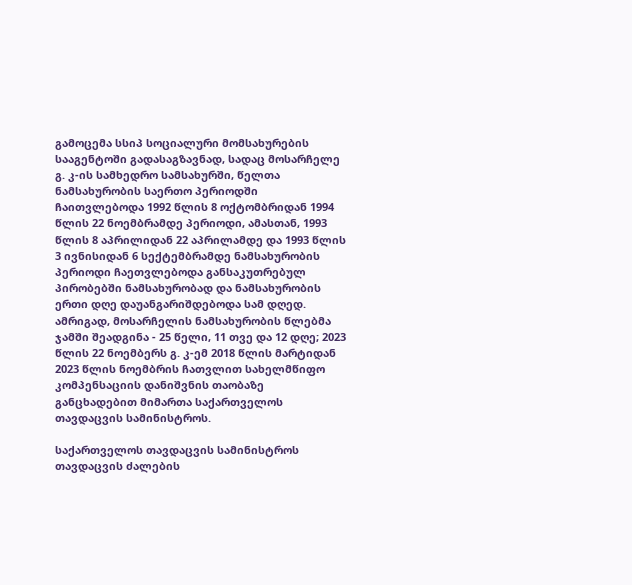გამოცემა სსიპ სოციალური მომსახურების სააგენტოში გადასაგზავნად, სადაც მოსარჩელე გ. კ-ის სამხედრო სამსახურში, წელთა ნამსახურობის საერთო პერიოდში ჩაითვლებოდა 1992 წლის 8 ოქტომბრიდან 1994 წლის 22 ნოემბრამდე პერიოდი, ამასთან, 1993 წლის 8 აპრილიდან 22 აპრილამდე და 1993 წლის 3 ივნისიდან 6 სექტემბრამდე ნამსახურობის პერიოდი ჩაეთვლებოდა განსაკუთრებულ პირობებში ნამსახურობად და ნამსახურობის ერთი დღე დაუანგარიშდებოდა სამ დღედ. ამრიგად, მოსარჩელის ნამსახურობის წლებმა ჯამში შეადგინა - 25 წელი, 11 თვე და 12 დღე; 2023 წლის 22 ნოემბერს გ. კ-ემ 2018 წლის მარტიდან 2023 წლის ნოემბრის ჩათვლით სახელმწიფო კომპენსაციის დანიშვნის თაობაზე განცხადებით მიმართა საქართველოს თავდაცვის სამინისტროს.

საქართველოს თავდაცვის სამინისტროს თავდაცვის ძალების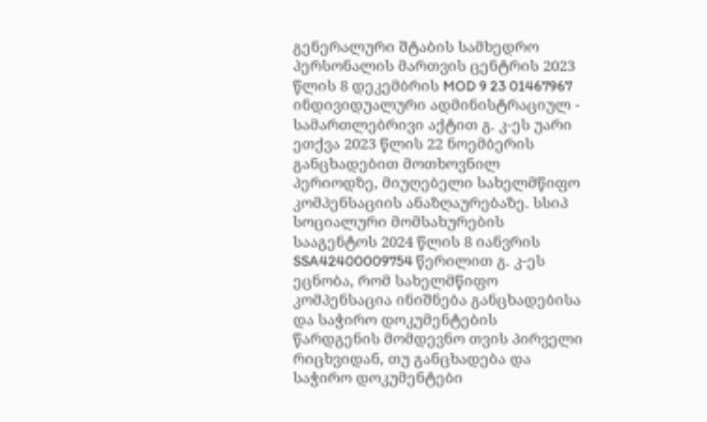გენერალური შტაბის სამხედრო პერსონალის მართვის ცენტრის 2023 წლის 8 დეკემბრის MOD 9 23 01467967 ინდივიდუალური ადმინისტრაციულ - სამართლებრივი აქტით გ. კ-ეს უარი ეთქვა 2023 წლის 22 ნოემბერის განცხადებით მოთხოვნილ პერიოდზე, მიუღებელი სახელმწიფო კომპენსაციის ანაზღაურებაზე. სსიპ სოციალური მომსახურების სააგენტოს 2024 წლის 8 იანვრის SSA42400009754 წერილით გ. კ-ეს ეცნობა, რომ სახელმწიფო კომპენსაცია ინიშნება განცხადებისა და საჭირო დოკუმენტების წარდგენის მომდევნო თვის პირველი რიცხვიდან, თუ განცხადება და საჭირო დოკუმენტები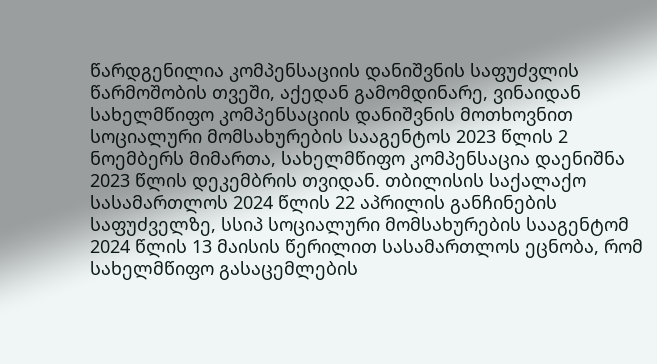წარდგენილია კომპენსაციის დანიშვნის საფუძვლის წარმოშობის თვეში, აქედან გამომდინარე, ვინაიდან სახელმწიფო კომპენსაციის დანიშვნის მოთხოვნით სოციალური მომსახურების სააგენტოს 2023 წლის 2 ნოემბერს მიმართა, სახელმწიფო კომპენსაცია დაენიშნა 2023 წლის დეკემბრის თვიდან. თბილისის საქალაქო სასამართლოს 2024 წლის 22 აპრილის განჩინების საფუძველზე, სსიპ სოციალური მომსახურების სააგენტომ 2024 წლის 13 მაისის წერილით სასამართლოს ეცნობა, რომ სახელმწიფო გასაცემლების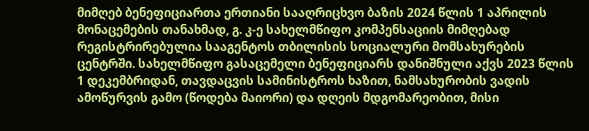მიმღებ ბენეფიციართა ერთიანი სააღრიცხვო ბაზის 2024 წლის 1 აპრილის მონაცემების თანახმად, გ. კ-ე სახელმწიფო კომპენსაციის მიმღებად რეგისტრირებულია სააგენტოს თბილისის სოციალური მომსახურების ცენტრში. სახელმწიფო გასაცემელი ბენეფიციარს დანიშნული აქვს 2023 წლის 1 დეკემბრიდან, თავდაცვის სამინისტროს ხაზით, ნამსახურობის ვადის ამოწურვის გამო (წოდება მაიორი) და დღეის მდგომარეობით, მისი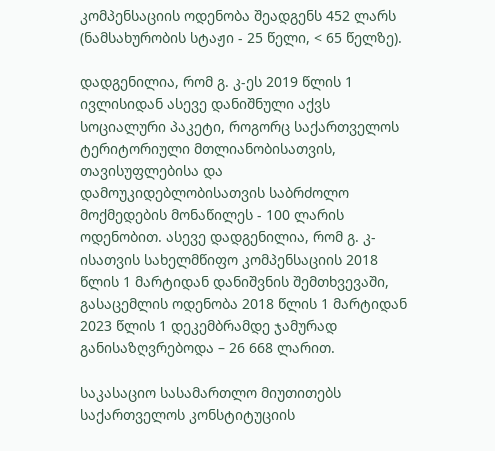კომპენსაციის ოდენობა შეადგენს 452 ლარს (ნამსახურობის სტაჟი - 25 წელი, < 65 წელზე).

დადგენილია, რომ გ. კ-ეს 2019 წლის 1 ივლისიდან ასევე დანიშნული აქვს სოციალური პაკეტი, როგორც საქართველოს ტერიტორიული მთლიანობისათვის, თავისუფლებისა და დამოუკიდებლობისათვის საბრძოლო მოქმედების მონაწილეს - 100 ლარის ოდენობით. ასევე დადგენილია, რომ გ. კ-ისათვის სახელმწიფო კომპენსაციის 2018 წლის 1 მარტიდან დანიშვნის შემთხვევაში, გასაცემლის ოდენობა 2018 წლის 1 მარტიდან 2023 წლის 1 დეკემბრამდე ჯამურად განისაზღვრებოდა – 26 668 ლარით.

საკასაციო სასამართლო მიუთითებს საქართველოს კონსტიტუციის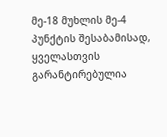მე-18 მუხლის მე-4 პუნქტის შესაბამისად, ყველასთვის გარანტირებულია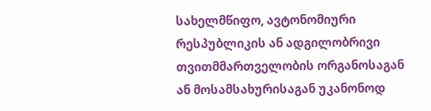სახელმწიფო, ავტონომიური რესპუბლიკის ან ადგილობრივი თვითმმართველობის ორგანოსაგან ან მოსამსახურისაგან უკანონოდ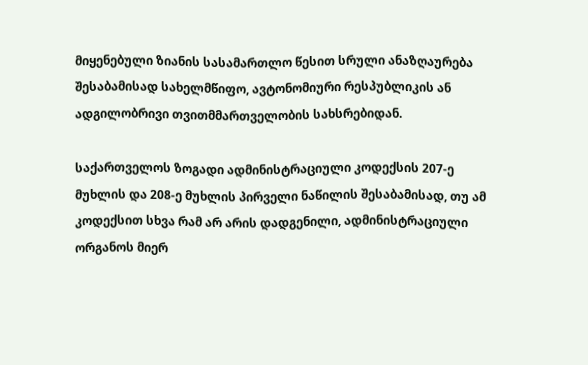მიყენებული ზიანის სასამართლო წესით სრული ანაზღაურება შესაბამისად სახელმწიფო, ავტონომიური რესპუბლიკის ან ადგილობრივი თვითმმართველობის სახსრებიდან.

საქართველოს ზოგადი ადმინისტრაციული კოდექსის 207-ე მუხლის და 208-ე მუხლის პირველი ნაწილის შესაბამისად, თუ ამ კოდექსით სხვა რამ არ არის დადგენილი, ადმინისტრაციული ორგანოს მიერ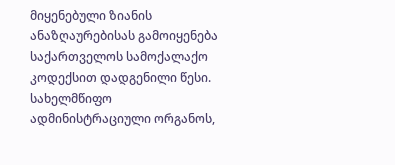მიყენებული ზიანის ანაზღაურებისას გამოიყენება საქართველოს სამოქალაქო კოდექსით დადგენილი წესი. სახელმწიფო ადმინისტრაციული ორგანოს,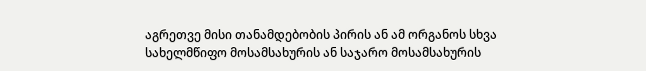აგრეთვე მისი თანამდებობის პირის ან ამ ორგანოს სხვა სახელმწიფო მოსამსახურის ან საჯარო მოსამსახურის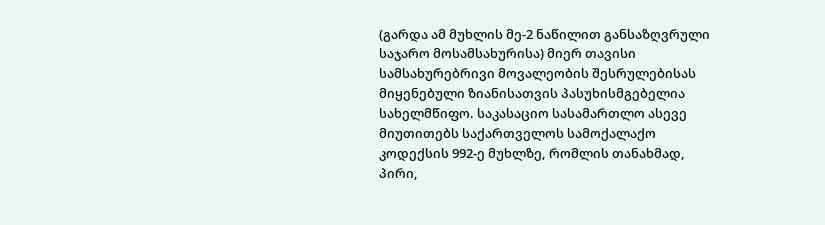(გარდა ამ მუხლის მე-2 ნაწილით განსაზღვრული საჯარო მოსამსახურისა) მიერ თავისი სამსახურებრივი მოვალეობის შესრულებისას მიყენებული ზიანისათვის პასუხისმგებელია სახელმწიფო. საკასაციო სასამართლო ასევე მიუთითებს საქართველოს სამოქალაქო კოდექსის 992-ე მუხლზე, რომლის თანახმად, პირი,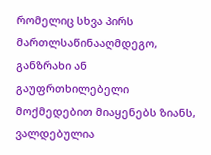რომელიც სხვა პირს მართლსაწინააღმდეგო, განზრახი ან გაუფრთხილებელი მოქმედებით მიაყენებს ზიანს, ვალდებულია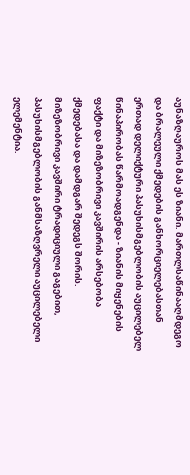აუნაზღაუროს მას ეს ზიანი. მართლსაწინააღმდეგო და ბრალეული ქმედების განხორციელებასთან ერთად დელიქტური პასუხისმგებლობის აუცილებელ წინაპირობას წარმოადგენდა - ზიანის მიყენების ფაქტი და მიზეზობრივი კავშირის არსებობა ქმედებასა და დამდგარ შედეგს შორის. მიზეზობრივი კავშირი ტრადიციული გაგებით, პასუხისმგებლობის განმსაზღვრელი აუცილებელი ელემენტია.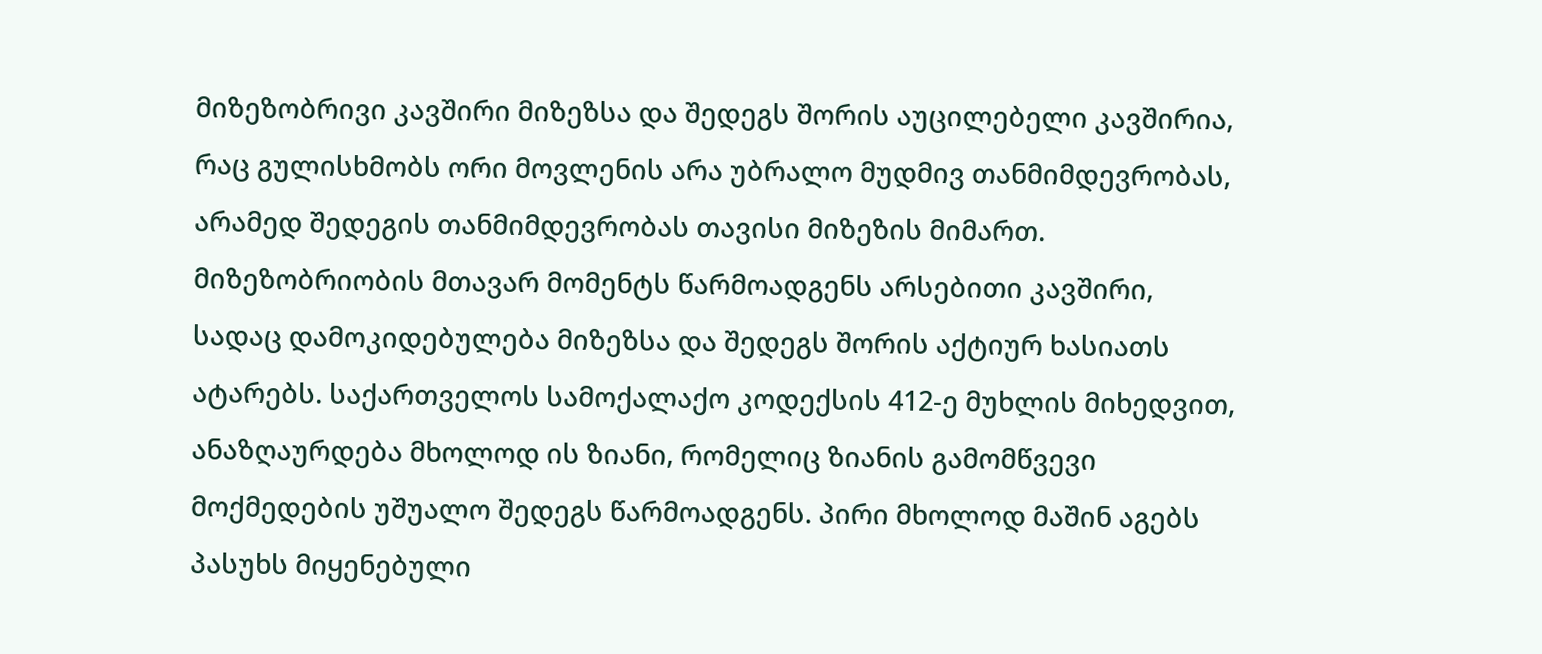მიზეზობრივი კავშირი მიზეზსა და შედეგს შორის აუცილებელი კავშირია, რაც გულისხმობს ორი მოვლენის არა უბრალო მუდმივ თანმიმდევრობას, არამედ შედეგის თანმიმდევრობას თავისი მიზეზის მიმართ. მიზეზობრიობის მთავარ მომენტს წარმოადგენს არსებითი კავშირი, სადაც დამოკიდებულება მიზეზსა და შედეგს შორის აქტიურ ხასიათს ატარებს. საქართველოს სამოქალაქო კოდექსის 412-ე მუხლის მიხედვით, ანაზღაურდება მხოლოდ ის ზიანი, რომელიც ზიანის გამომწვევი მოქმედების უშუალო შედეგს წარმოადგენს. პირი მხოლოდ მაშინ აგებს პასუხს მიყენებული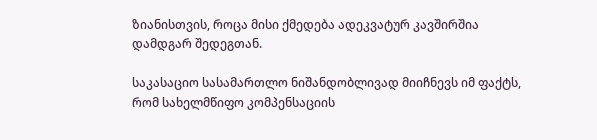ზიანისთვის, როცა მისი ქმედება ადეკვატურ კავშირშია დამდგარ შედეგთან.

საკასაციო სასამართლო ნიშანდობლივად მიიჩნევს იმ ფაქტს, რომ სახელმწიფო კომპენსაციის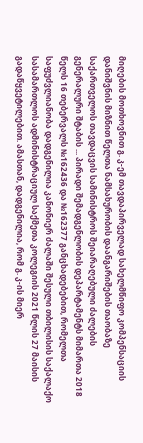მიღების მოთხოვნით გ. კ-ემ თავდაპირველად სახელმწიფო კომპენსაციის დანიშვნის მიზნით წელთა ნამსახურობის დაანგარიშების თაობაზე საქართველოს თავდაცვის სამინისტროს შეიარაღებული ძალების გენერალური შტაბის ... პირადი შემადგენლობის დეპარტამენტს მიმართა 2018 წელს 16 თებერვალს №162436 და №162377 განცხადებებით, რომელთა საფუძვლიანობა დადგენილია კანონიერ ძალაში შესული თბილისის საქალაქო სასამართლოს ადმინისტრაციულ საქმეთა კოლეგიის 2021 წლის 27 მაისის გადაწყვეტილებით. ამასთან, დადგენილია, რომ გ. კ-ის მიერ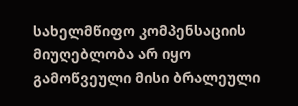სახელმწიფო კომპენსაციის მიუღებლობა არ იყო გამოწვეული მისი ბრალეული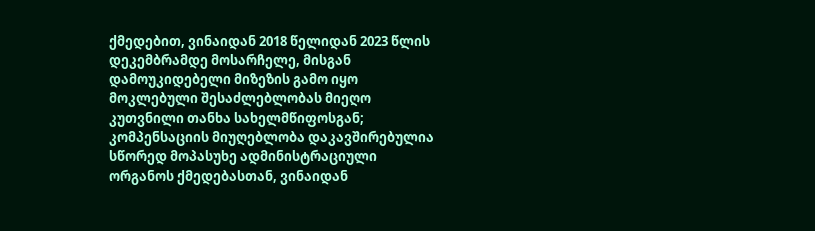ქმედებით, ვინაიდან 2018 წელიდან 2023 წლის დეკემბრამდე მოსარჩელე, მისგან დამოუკიდებელი მიზეზის გამო იყო მოკლებული შესაძლებლობას მიეღო კუთვნილი თანხა სახელმწიფოსგან; კომპენსაციის მიუღებლობა დაკავშირებულია სწორედ მოპასუხე ადმინისტრაციული ორგანოს ქმედებასთან, ვინაიდან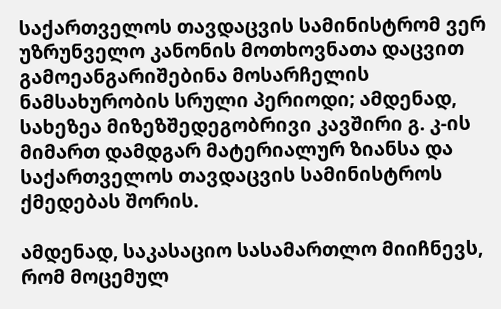საქართველოს თავდაცვის სამინისტრომ ვერ უზრუნველო კანონის მოთხოვნათა დაცვით გამოეანგარიშებინა მოსარჩელის ნამსახურობის სრული პერიოდი; ამდენად, სახეზეა მიზეზშედეგობრივი კავშირი გ. კ-ის მიმართ დამდგარ მატერიალურ ზიანსა და საქართველოს თავდაცვის სამინისტროს ქმედებას შორის.

ამდენად, საკასაციო სასამართლო მიიჩნევს, რომ მოცემულ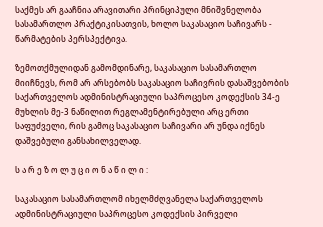საქმეს არ გააჩნია არავითარი პრინციპული მნიშვნელობა სასამართლო პრაქტიკისათვის, ხოლო საკასაციო საჩივარს - წარმატების პერსპექტივა.

ზემოთქმულიდან გამომდინარე, საკასაციო სასამართლო მიიჩნევს, რომ არ არსებობს საკასაციო საჩივრის დასაშვებობის საქართველოს ადმინისტრაციული საპროცესო კოდექსის 34-ე მუხლის მე-3 ნაწილით რეგლამენტირებული არც ერთი საფუძველი, რის გამოც საკასაციო საჩივარი არ უნდა იქნეს დაშვებული განსახილველად.

ს ა რ ე ზ ო ლ უ ც ი ო ნ ა წ ი ლ ი :

საკასაციო სასამართლომ იხელმძღვანელა საქართველოს ადმინისტრაციული საპროცესო კოდექსის პირველი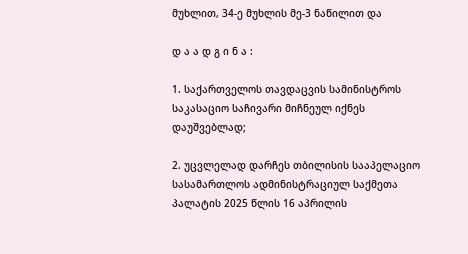მუხლით, 34-ე მუხლის მე-3 ნაწილით და

დ ა ა დ გ ი ნ ა :

1. საქართველოს თავდაცვის სამინისტროს საკასაციო საჩივარი მიჩნეულ იქნეს დაუშვებლად;

2. უცვლელად დარჩეს თბილისის სააპელაციო სასამართლოს ადმინისტრაციულ საქმეთა პალატის 2025 წლის 16 აპრილის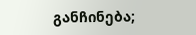განჩინება;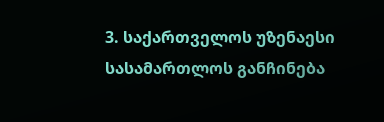3. საქართველოს უზენაესი სასამართლოს განჩინება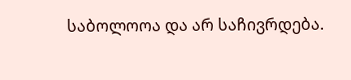საბოლოოა და არ საჩივრდება.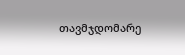თავმჯდომარე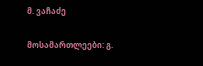მ. ვაჩაძე

მოსამართლეები: გ.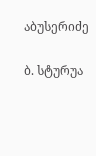აბუსერიძე

ბ. სტურუა